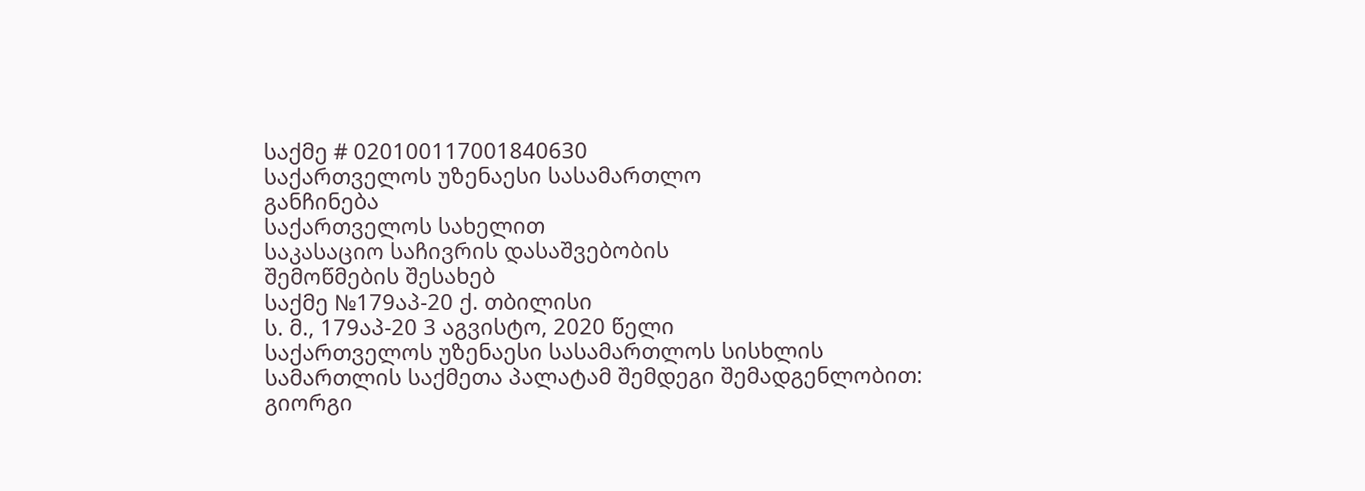საქმე # 020100117001840630
საქართველოს უზენაესი სასამართლო
განჩინება
საქართველოს სახელით
საკასაციო საჩივრის დასაშვებობის
შემოწმების შესახებ
საქმე №179აპ-20 ქ. თბილისი
ს. მ., 179აპ-20 3 აგვისტო, 2020 წელი
საქართველოს უზენაესი სასამართლოს სისხლის სამართლის საქმეთა პალატამ შემდეგი შემადგენლობით:
გიორგი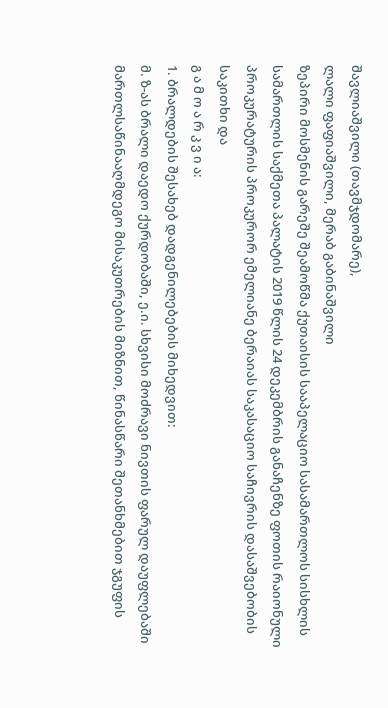შავლიაშვილი (თავმჯდომარე),
ლალი ფაფიაშვილი, მერაბ გაბინაშვილი
ზეპირი მოსმენის გარეშე შეამოწმა ქუთაისის სააპელაციო სასამართლოს სისხლის სამართლის საქმეთა პალატის 2019 წლის 24 დეკემბრის განაჩენზე ფოთის რაიონული პროკურატურის პროკურორ ემელიანე ბერაიას საკასაციო საჩივრის დასაშვებობის საკითხი და
გ ა მ ო ა რ კ ვ ი ა:
1. ბრალდების შესახებ დადგენილებების მიხედვით:
მ. ზ-ას ბრალი დაედო ქურდობაში, ე.ი. სხვისი მოძრავი ნივთის ფარულ დაუფლებაში მართლსაწინააღმდეგო მისაკუთრების მიზნით, წინასწარი შეთანხმებით ჯგუფის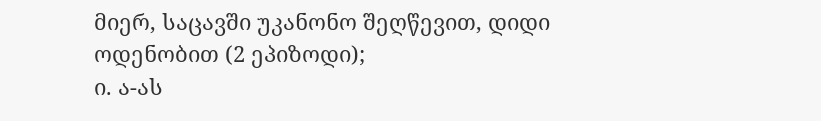მიერ, საცავში უკანონო შეღწევით, დიდი ოდენობით (2 ეპიზოდი);
ი. ა-ას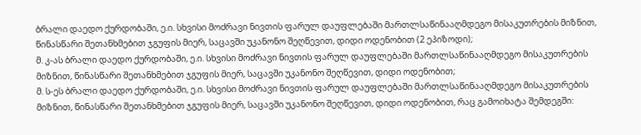ბრალი დაედო ქურდობაში, ე.ი. სხვისი მოძრავი ნივთის ფარულ დაუფლებაში მართლსაწინააღმდეგო მისაკუთრების მიზნით, წინასწარი შეთანხმებით ჯგუფის მიერ, საცავში უკანონო შეღწევით, დიდი ოდენობით (2 ეპიზოდი);
მ. კ-ას ბრალი დაედო ქურდობაში, ე.ი. სხვისი მოძრავი ნივთის ფარულ დაუფლებაში მართლსაწინააღმდეგო მისაკუთრების მიზნით, წინასწარი შეთანხმებით ჯგუფის მიერ, საცავში უკანონო შეღწევით, დიდი ოდენობით;
მ. ს-ეს ბრალი დაედო ქურდობაში, ე.ი. სხვისი მოძრავი ნივთის ფარულ დაუფლებაში მართლსაწინააღმდეგო მისაკუთრების მიზნით, წინასწარი შეთანხმებით ჯგუფის მიერ, საცავში უკანონო შეღწევით, დიდი ოდენობით, რაც გამოიხატა შემდეგში: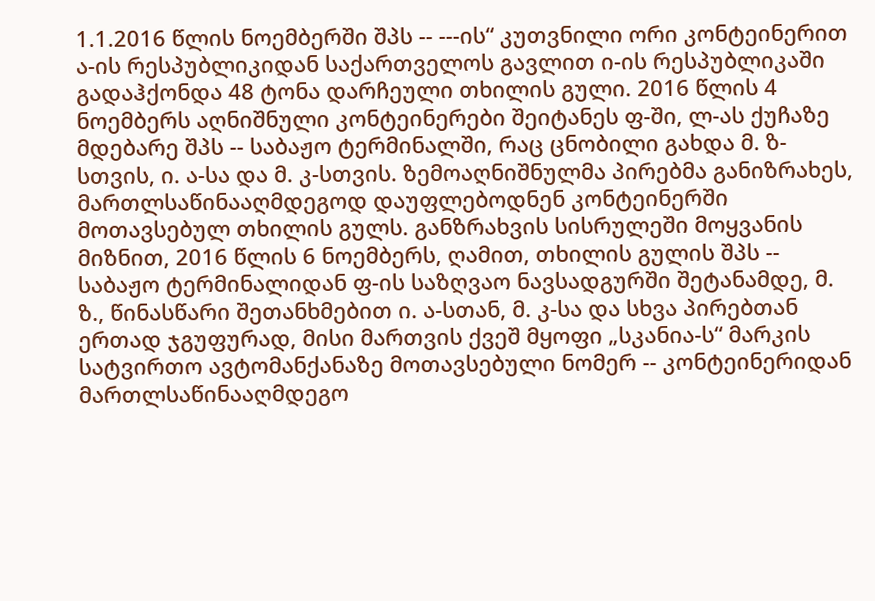1.1.2016 წლის ნოემბერში შპს -- ---ის“ კუთვნილი ორი კონტეინერით ა-ის რესპუბლიკიდან საქართველოს გავლით ი-ის რესპუბლიკაში გადაჰქონდა 48 ტონა დარჩეული თხილის გული. 2016 წლის 4 ნოემბერს აღნიშნული კონტეინერები შეიტანეს ფ-ში, ლ-ას ქუჩაზე მდებარე შპს -- საბაჟო ტერმინალში, რაც ცნობილი გახდა მ. ზ-სთვის, ი. ა-სა და მ. კ-სთვის. ზემოაღნიშნულმა პირებმა განიზრახეს, მართლსაწინააღმდეგოდ დაუფლებოდნენ კონტეინერში მოთავსებულ თხილის გულს. განზრახვის სისრულეში მოყვანის მიზნით, 2016 წლის 6 ნოემბერს, ღამით, თხილის გულის შპს -- საბაჟო ტერმინალიდან ფ-ის საზღვაო ნავსადგურში შეტანამდე, მ. ზ., წინასწარი შეთანხმებით ი. ა-სთან, მ. კ-სა და სხვა პირებთან ერთად ჯგუფურად, მისი მართვის ქვეშ მყოფი „სკანია-ს“ მარკის სატვირთო ავტომანქანაზე მოთავსებული ნომერ -- კონტეინერიდან მართლსაწინააღმდეგო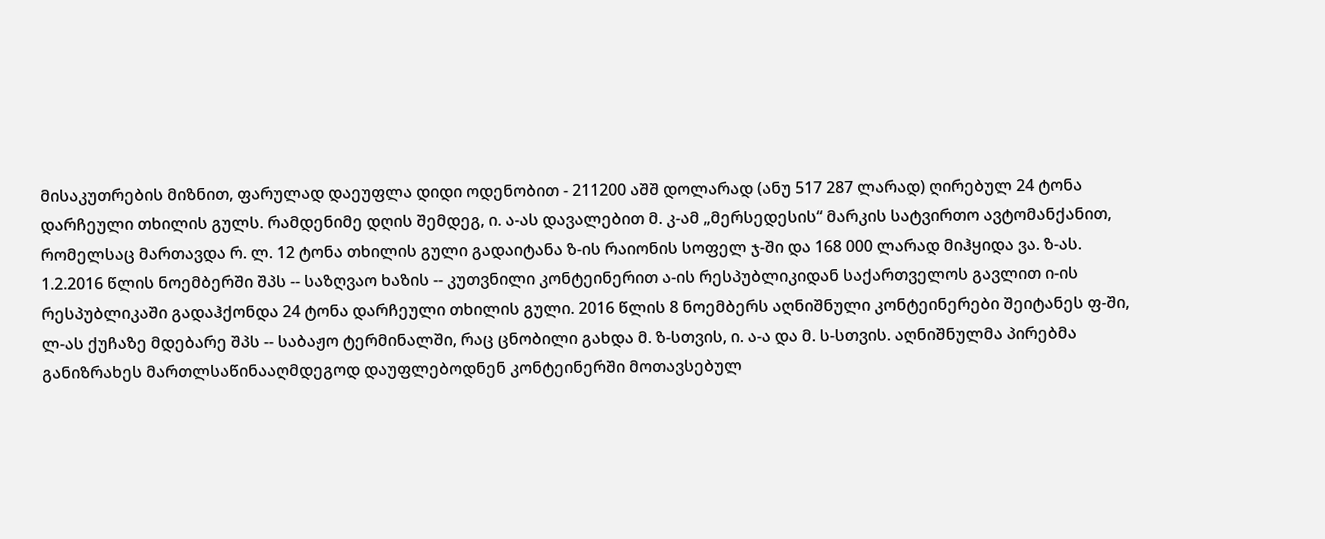მისაკუთრების მიზნით, ფარულად დაეუფლა დიდი ოდენობით - 211200 აშშ დოლარად (ანუ 517 287 ლარად) ღირებულ 24 ტონა დარჩეული თხილის გულს. რამდენიმე დღის შემდეგ, ი. ა-ას დავალებით მ. კ-ამ „მერსედესის“ მარკის სატვირთო ავტომანქანით, რომელსაც მართავდა რ. ლ. 12 ტონა თხილის გული გადაიტანა ზ-ის რაიონის სოფელ ჯ-ში და 168 000 ლარად მიჰყიდა ვა. ზ-ას.
1.2.2016 წლის ნოემბერში შპს -- საზღვაო ხაზის -- კუთვნილი კონტეინერით ა-ის რესპუბლიკიდან საქართველოს გავლით ი-ის რესპუბლიკაში გადაჰქონდა 24 ტონა დარჩეული თხილის გული. 2016 წლის 8 ნოემბერს აღნიშნული კონტეინერები შეიტანეს ფ-ში, ლ-ას ქუჩაზე მდებარე შპს -- საბაჟო ტერმინალში, რაც ცნობილი გახდა მ. ზ-სთვის, ი. ა-ა და მ. ს-სთვის. აღნიშნულმა პირებმა განიზრახეს მართლსაწინააღმდეგოდ დაუფლებოდნენ კონტეინერში მოთავსებულ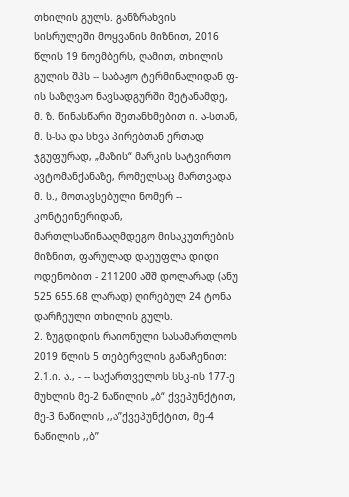თხილის გულს. განზრახვის სისრულეში მოყვანის მიზნით, 2016 წლის 19 ნოემბერს, ღამით, თხილის გულის შპს -- საბაჟო ტერმინალიდან ფ-ის საზღვაო ნავსადგურში შეტანამდე, მ. ზ. წინასწარი შეთანხმებით ი. ა-სთან, მ. ს-სა და სხვა პირებთან ერთად ჯგუფურად, „მაზის“ მარკის სატვირთო ავტომანქანაზე, რომელსაც მართვადა მ. ს., მოთავსებული ნომერ -- კონტეინერიდან, მართლსაწინააღმდეგო მისაკუთრების მიზნით, ფარულად დაეუფლა დიდი ოდენობით - 211200 აშშ დოლარად (ანუ 525 655.68 ლარად) ღირებულ 24 ტონა დარჩეული თხილის გულს.
2. ზუგდიდის რაიონული სასამართლოს 2019 წლის 5 თებერვლის განაჩენით:
2.1.ი. ა., - -- საქართველოს სსკ-ის 177-ე მუხლის მე-2 ნაწილის „ბ“ ქვეპუნქტით, მე-3 ნაწილის ,,ა’’ქვეპუნქტით, მე-4 ნაწილის ,,ბ’’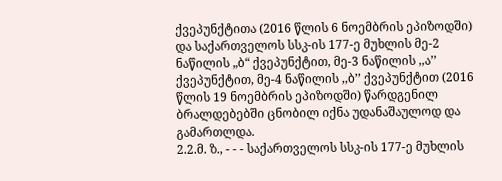ქვეპუნქტითა (2016 წლის 6 ნოემბრის ეპიზოდში) და საქართველოს სსკ-ის 177-ე მუხლის მე-2 ნაწილის „ბ“ ქვეპუნქტით, მე-3 ნაწილის ,,ა’’ ქვეპუნქტით, მე-4 ნაწილის ,,ბ’’ ქვეპუნქტით (2016 წლის 19 ნოემბრის ეპიზოდში) წარდგენილ ბრალდებებში ცნობილ იქნა უდანაშაულოდ და გამართლდა.
2.2.მ. ზ., - - - საქართველოს სსკ-ის 177-ე მუხლის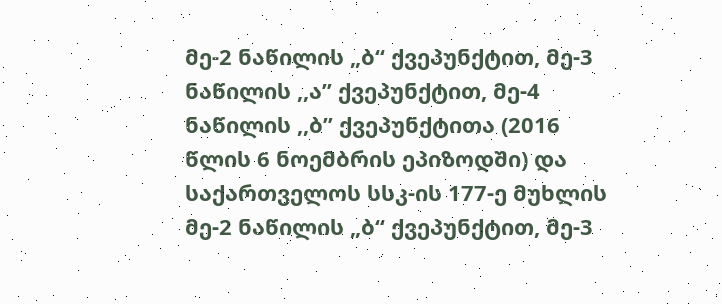მე-2 ნაწილის „ბ“ ქვეპუნქტით, მე-3 ნაწილის ,,ა’’ ქვეპუნქტით, მე-4 ნაწილის ,,ბ’’ ქვეპუნქტითა (2016 წლის 6 ნოემბრის ეპიზოდში) და საქართველოს სსკ-ის 177-ე მუხლის მე-2 ნაწილის „ბ“ ქვეპუნქტით, მე-3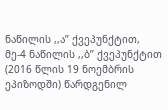ნაწილის ,,ა’’ ქვეპუნქტით, მე-4 ნაწილის ,,ბ’’ ქვეპუნქტით (2016 წლის 19 ნოემბრის ეპიზოდში) წარდგენილ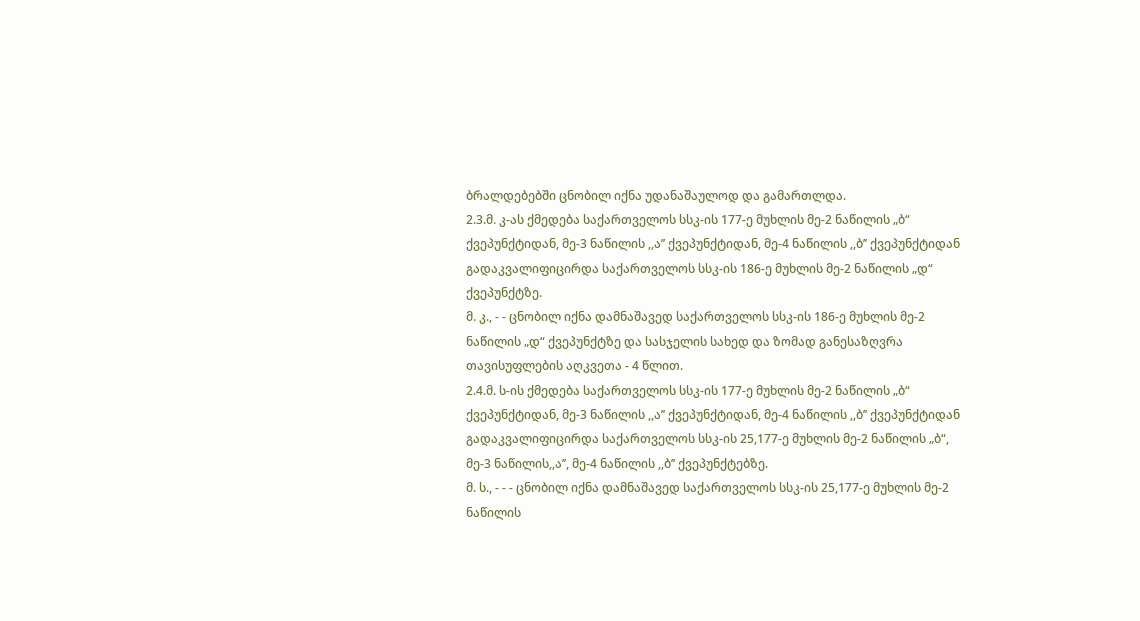ბრალდებებში ცნობილ იქნა უდანაშაულოდ და გამართლდა.
2.3.მ. კ-ას ქმედება საქართველოს სსკ-ის 177-ე მუხლის მე-2 ნაწილის „ბ“ ქვეპუნქტიდან, მე-3 ნაწილის ,,ა’’ ქვეპუნქტიდან, მე-4 ნაწილის ,,ბ’’ ქვეპუნქტიდან გადაკვალიფიცირდა საქართველოს სსკ-ის 186-ე მუხლის მე-2 ნაწილის „დ“ ქვეპუნქტზე.
მ. კ., - - ცნობილ იქნა დამნაშავედ საქართველოს სსკ-ის 186-ე მუხლის მე-2 ნაწილის „დ“ ქვეპუნქტზე და სასჯელის სახედ და ზომად განესაზღვრა თავისუფლების აღკვეთა - 4 წლით.
2.4.მ. ს-ის ქმედება საქართველოს სსკ-ის 177-ე მუხლის მე-2 ნაწილის „ბ“ ქვეპუნქტიდან, მე-3 ნაწილის ,,ა’’ ქვეპუნქტიდან, მე-4 ნაწილის ,,ბ’’ ქვეპუნქტიდან გადაკვალიფიცირდა საქართველოს სსკ-ის 25,177-ე მუხლის მე-2 ნაწილის „ბ“, მე-3 ნაწილის,,ა’’, მე-4 ნაწილის ,,ბ’’ ქვეპუნქტებზე.
მ. ს., - - - ცნობილ იქნა დამნაშავედ საქართველოს სსკ-ის 25,177-ე მუხლის მე-2 ნაწილის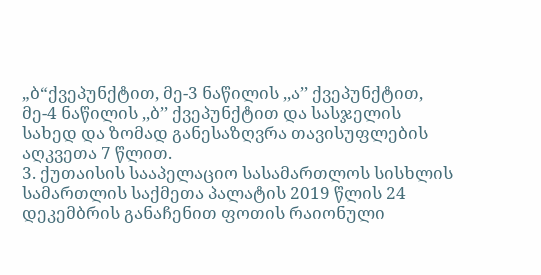„ბ“ქვეპუნქტით, მე-3 ნაწილის ,,ა’’ ქვეპუნქტით, მე-4 ნაწილის ,,ბ’’ ქვეპუნქტით და სასჯელის სახედ და ზომად განესაზღვრა თავისუფლების აღკვეთა 7 წლით.
3. ქუთაისის სააპელაციო სასამართლოს სისხლის სამართლის საქმეთა პალატის 2019 წლის 24 დეკემბრის განაჩენით ფოთის რაიონული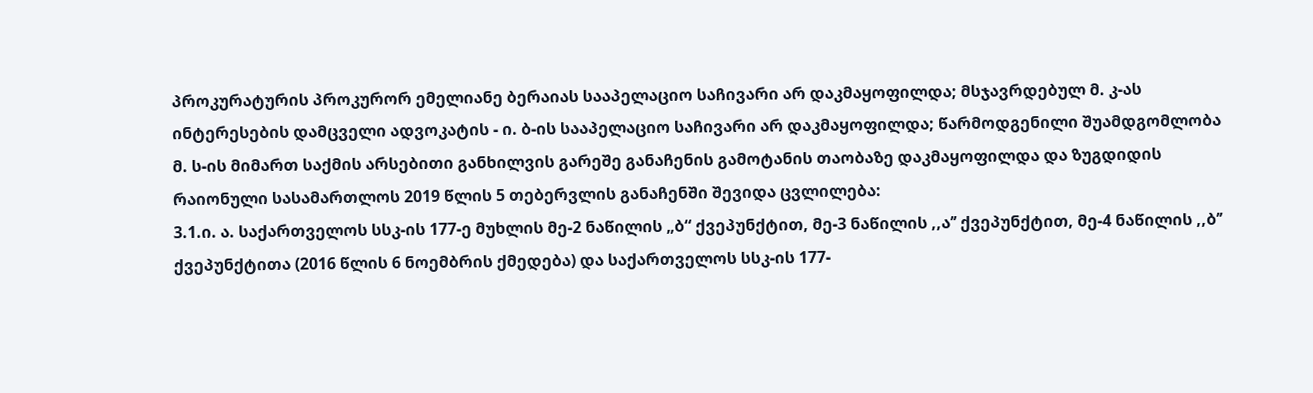პროკურატურის პროკურორ ემელიანე ბერაიას სააპელაციო საჩივარი არ დაკმაყოფილდა; მსჯავრდებულ მ. კ-ას ინტერესების დამცველი ადვოკატის - ი. ბ-ის სააპელაციო საჩივარი არ დაკმაყოფილდა; წარმოდგენილი შუამდგომლობა მ. ს-ის მიმართ საქმის არსებითი განხილვის გარეშე განაჩენის გამოტანის თაობაზე დაკმაყოფილდა და ზუგდიდის რაიონული სასამართლოს 2019 წლის 5 თებერვლის განაჩენში შევიდა ცვლილება:
3.1.ი. ა. საქართველოს სსკ-ის 177-ე მუხლის მე-2 ნაწილის „ბ“ ქვეპუნქტით, მე-3 ნაწილის ,,ა’’ ქვეპუნქტით, მე-4 ნაწილის ,,ბ’’ ქვეპუნქტითა (2016 წლის 6 ნოემბრის ქმედება) და საქართველოს სსკ-ის 177-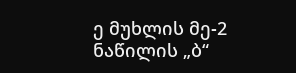ე მუხლის მე-2 ნაწილის „ბ“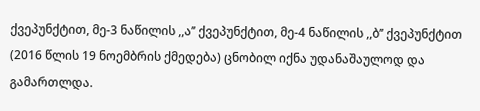ქვეპუნქტით, მე-3 ნაწილის ,,ა’’ ქვეპუნქტით, მე-4 ნაწილის ,,ბ’’ ქვეპუნქტით (2016 წლის 19 ნოემბრის ქმედება) ცნობილ იქნა უდანაშაულოდ და გამართლდა.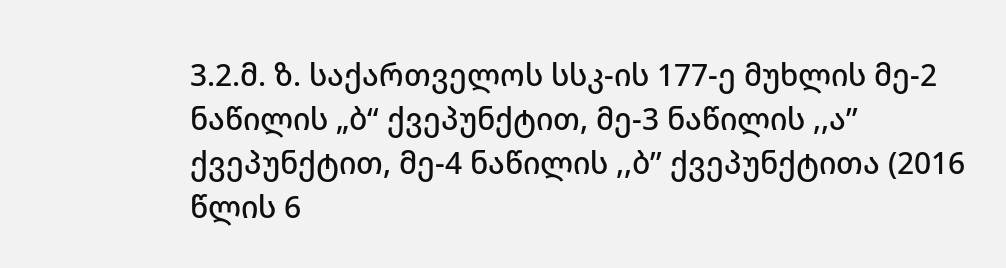3.2.მ. ზ. საქართველოს სსკ-ის 177-ე მუხლის მე-2 ნაწილის „ბ“ ქვეპუნქტით, მე-3 ნაწილის ,,ა’’ ქვეპუნქტით, მე-4 ნაწილის ,,ბ’’ ქვეპუნქტითა (2016 წლის 6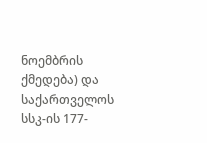ნოემბრის ქმედება) და საქართველოს სსკ-ის 177-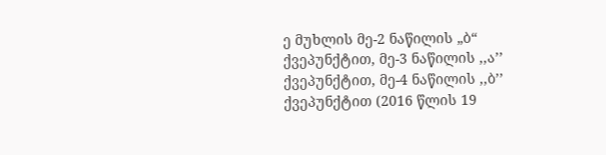ე მუხლის მე-2 ნაწილის „ბ“ ქვეპუნქტით, მე-3 ნაწილის ,,ა’’ ქვეპუნქტით, მე-4 ნაწილის ,,ბ’’ ქვეპუნქტით (2016 წლის 19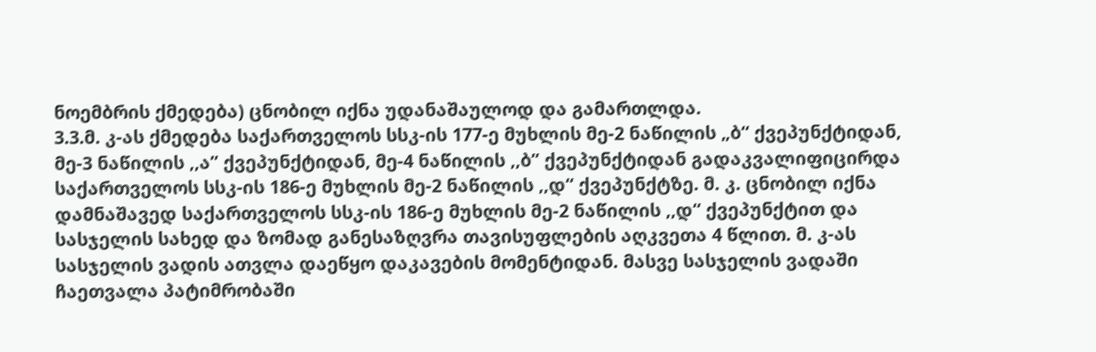ნოემბრის ქმედება) ცნობილ იქნა უდანაშაულოდ და გამართლდა.
3.3.მ. კ-ას ქმედება საქართველოს სსკ-ის 177-ე მუხლის მე-2 ნაწილის „ბ“ ქვეპუნქტიდან, მე-3 ნაწილის ,,ა’’ ქვეპუნქტიდან, მე-4 ნაწილის ,,ბ’’ ქვეპუნქტიდან გადაკვალიფიცირდა საქართველოს სსკ-ის 186-ე მუხლის მე-2 ნაწილის ,,დ“ ქვეპუნქტზე. მ. კ. ცნობილ იქნა დამნაშავედ საქართველოს სსკ-ის 186-ე მუხლის მე-2 ნაწილის ,,დ“ ქვეპუნქტით და სასჯელის სახედ და ზომად განესაზღვრა თავისუფლების აღკვეთა 4 წლით. მ. კ-ას სასჯელის ვადის ათვლა დაეწყო დაკავების მომენტიდან. მასვე სასჯელის ვადაში ჩაეთვალა პატიმრობაში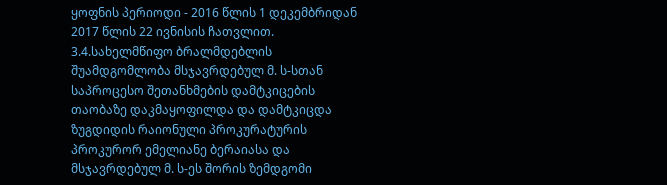ყოფნის პერიოდი - 2016 წლის 1 დეკემბრიდან 2017 წლის 22 ივნისის ჩათვლით.
3.4.სახელმწიფო ბრალმდებლის შუამდგომლობა მსჯავრდებულ მ. ს-სთან საპროცესო შეთანხმების დამტკიცების თაობაზე დაკმაყოფილდა და დამტკიცდა ზუგდიდის რაიონული პროკურატურის პროკურორ ემელიანე ბერაიასა და მსჯავრდებულ მ. ს-ეს შორის ზემდგომი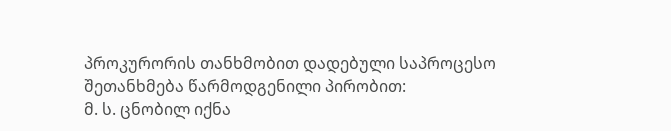პროკურორის თანხმობით დადებული საპროცესო შეთანხმება წარმოდგენილი პირობით:
მ. ს. ცნობილ იქნა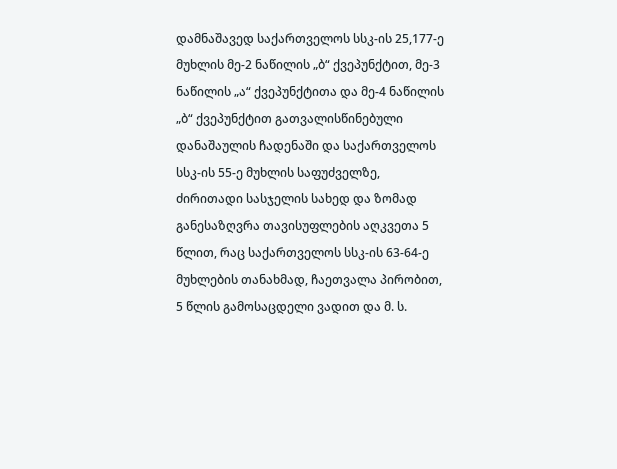დამნაშავედ საქართველოს სსკ-ის 25,177-ე მუხლის მე-2 ნაწილის „ბ“ ქვეპუნქტით, მე-3 ნაწილის „ა“ ქვეპუნქტითა და მე-4 ნაწილის „ბ“ ქვეპუნქტით გათვალისწინებული დანაშაულის ჩადენაში და საქართველოს სსკ-ის 55-ე მუხლის საფუძველზე, ძირითადი სასჯელის სახედ და ზომად განესაზღვრა თავისუფლების აღკვეთა 5 წლით, რაც საქართველოს სსკ-ის 63-64-ე მუხლების თანახმად, ჩაეთვალა პირობით, 5 წლის გამოსაცდელი ვადით და მ. ს.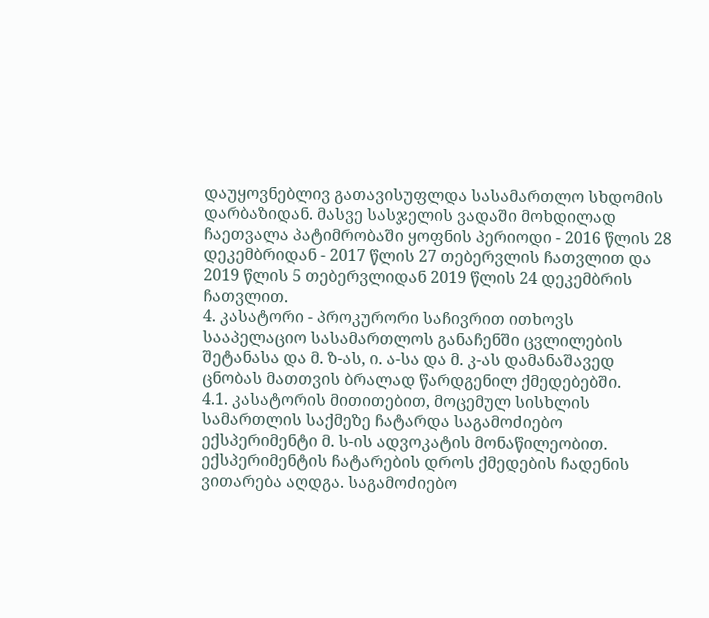დაუყოვნებლივ გათავისუფლდა სასამართლო სხდომის დარბაზიდან. მასვე სასჯელის ვადაში მოხდილად ჩაეთვალა პატიმრობაში ყოფნის პერიოდი - 2016 წლის 28 დეკემბრიდან - 2017 წლის 27 თებერვლის ჩათვლით და 2019 წლის 5 თებერვლიდან 2019 წლის 24 დეკემბრის ჩათვლით.
4. კასატორი - პროკურორი საჩივრით ითხოვს სააპელაციო სასამართლოს განაჩენში ცვლილების შეტანასა და მ. ზ-ას, ი. ა-სა და მ. კ-ას დამანაშავედ ცნობას მათთვის ბრალად წარდგენილ ქმედებებში.
4.1. კასატორის მითითებით, მოცემულ სისხლის სამართლის საქმეზე ჩატარდა საგამოძიებო ექსპერიმენტი მ. ს-ის ადვოკატის მონაწილეობით. ექსპერიმენტის ჩატარების დროს ქმედების ჩადენის ვითარება აღდგა. საგამოძიებო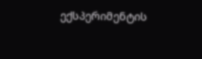ექსპერიმენტის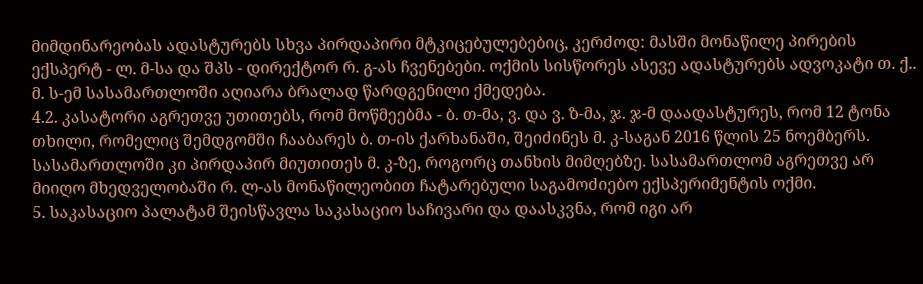მიმდინარეობას ადასტურებს სხვა პირდაპირი მტკიცებულებებიც, კერძოდ: მასში მონაწილე პირების ექსპერტ - ლ. მ-სა და შპს - დირექტორ რ. გ-ას ჩვენებები. ოქმის სისწორეს ასევე ადასტურებს ადვოკატი თ. ქ.. მ. ს-ემ სასამართლოში აღიარა ბრალად წარდგენილი ქმედება.
4.2. კასატორი აგრეთვე უთითებს, რომ მოწმეებმა - ბ. თ-მა, ვ. და ვ. ზ-მა, ჯ. ჯ-მ დაადასტურეს, რომ 12 ტონა თხილი, რომელიც შემდგომში ჩააბარეს ბ. თ-ის ქარხანაში, შეიძინეს მ. კ-საგან 2016 წლის 25 ნოემბერს. სასამართლოში კი პირდაპირ მიუთითეს მ. კ-ზე, როგორც თანხის მიმღებზე. სასამართლომ აგრეთვე არ მიიღო მხედველობაში რ. ლ-ას მონაწილეობით ჩატარებული საგამოძიებო ექსპერიმენტის ოქმი.
5. საკასაციო პალატამ შეისწავლა საკასაციო საჩივარი და დაასკვნა, რომ იგი არ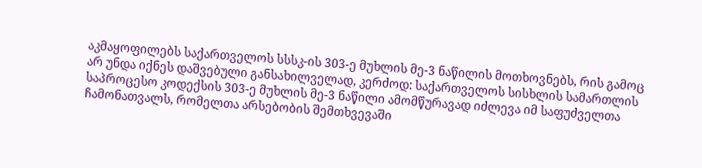აკმაყოფილებს საქართველოს სსსკ-ის 303-ე მუხლის მე-3 ნაწილის მოთხოვნებს, რის გამოც არ უნდა იქნეს დაშვებული განსახილველად, კერძოდ: საქართველოს სისხლის სამართლის საპროცესო კოდექსის 303-ე მუხლის მე-3 ნაწილი ამომწურავად იძლევა იმ საფუძველთა ჩამონათვალს, რომელთა არსებობის შემთხვევაში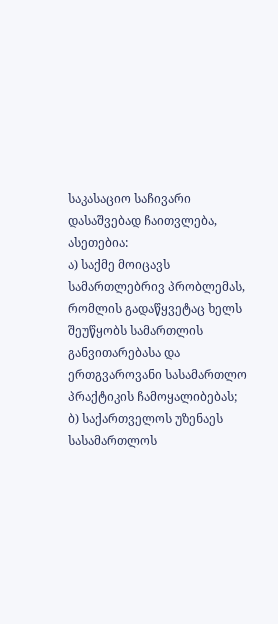საკასაციო საჩივარი დასაშვებად ჩაითვლება, ასეთებია:
ა) საქმე მოიცავს სამართლებრივ პრობლემას, რომლის გადაწყვეტაც ხელს შეუწყობს სამართლის განვითარებასა და ერთგვაროვანი სასამართლო პრაქტიკის ჩამოყალიბებას;
ბ) საქართველოს უზენაეს სასამართლოს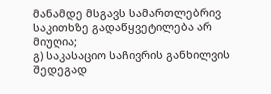მანამდე მსგავს სამართლებრივ საკითხზე გადაწყვეტილება არ მიუღია;
გ) საკასაციო საჩივრის განხილვის შედეგად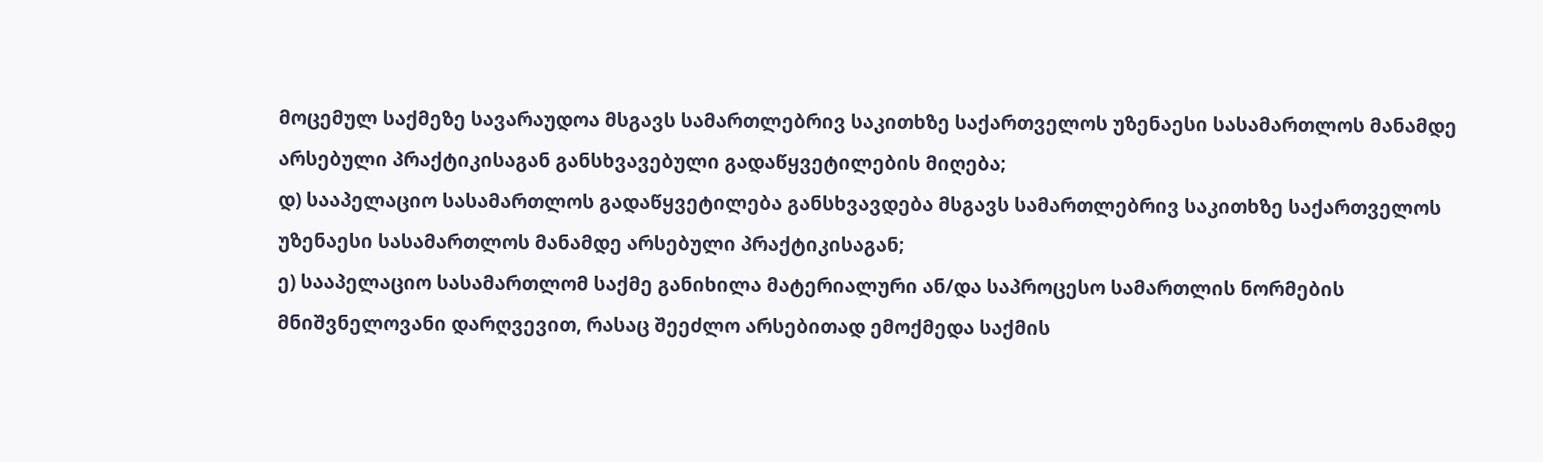მოცემულ საქმეზე სავარაუდოა მსგავს სამართლებრივ საკითხზე საქართველოს უზენაესი სასამართლოს მანამდე არსებული პრაქტიკისაგან განსხვავებული გადაწყვეტილების მიღება;
დ) სააპელაციო სასამართლოს გადაწყვეტილება განსხვავდება მსგავს სამართლებრივ საკითხზე საქართველოს უზენაესი სასამართლოს მანამდე არსებული პრაქტიკისაგან;
ე) სააპელაციო სასამართლომ საქმე განიხილა მატერიალური ან/და საპროცესო სამართლის ნორმების მნიშვნელოვანი დარღვევით, რასაც შეეძლო არსებითად ემოქმედა საქმის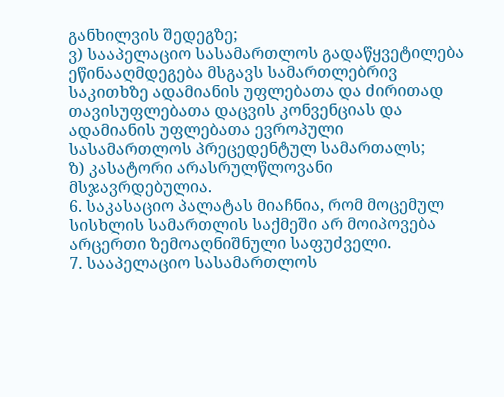განხილვის შედეგზე;
ვ) სააპელაციო სასამართლოს გადაწყვეტილება ეწინააღმდეგება მსგავს სამართლებრივ საკითხზე ადამიანის უფლებათა და ძირითად თავისუფლებათა დაცვის კონვენციას და ადამიანის უფლებათა ევროპული სასამართლოს პრეცედენტულ სამართალს;
ზ) კასატორი არასრულწლოვანი მსჯავრდებულია.
6. საკასაციო პალატას მიაჩნია, რომ მოცემულ სისხლის სამართლის საქმეში არ მოიპოვება არცერთი ზემოაღნიშნული საფუძველი.
7. სააპელაციო სასამართლოს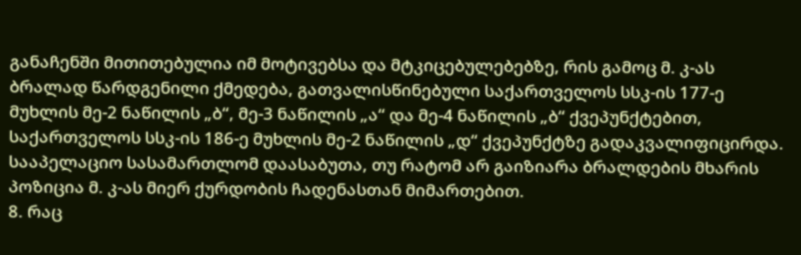განაჩენში მითითებულია იმ მოტივებსა და მტკიცებულებებზე, რის გამოც მ. კ-ას ბრალად წარდგენილი ქმედება, გათვალისწინებული საქართველოს სსკ-ის 177-ე მუხლის მე-2 ნაწილის „ბ“, მე-3 ნაწილის „ა“ და მე-4 ნაწილის „ბ“ ქვეპუნქტებით, საქართველოს სსკ-ის 186-ე მუხლის მე-2 ნაწილის „დ“ ქვეპუნქტზე გადაკვალიფიცირდა. სააპელაციო სასამართლომ დაასაბუთა, თუ რატომ არ გაიზიარა ბრალდების მხარის პოზიცია მ. კ-ას მიერ ქურდობის ჩადენასთან მიმართებით.
8. რაც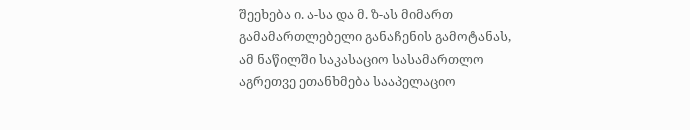შეეხება ი. ა-სა და მ. ზ-ას მიმართ გამამართლებელი განაჩენის გამოტანას, ამ ნაწილში საკასაციო სასამართლო აგრეთვე ეთანხმება სააპელაციო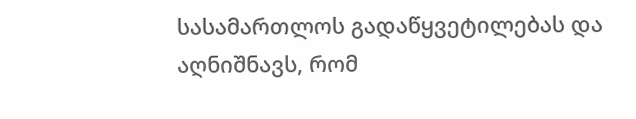სასამართლოს გადაწყვეტილებას და აღნიშნავს, რომ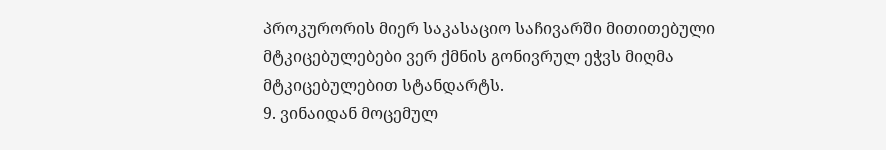პროკურორის მიერ საკასაციო საჩივარში მითითებული მტკიცებულებები ვერ ქმნის გონივრულ ეჭვს მიღმა მტკიცებულებით სტანდარტს.
9. ვინაიდან მოცემულ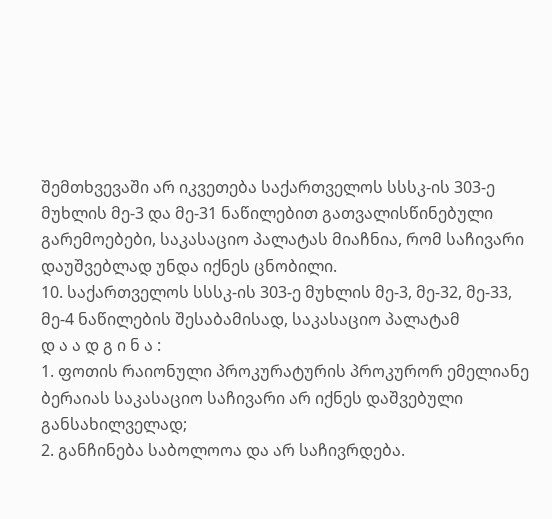შემთხვევაში არ იკვეთება საქართველოს სსსკ-ის 303-ე მუხლის მე-3 და მე-31 ნაწილებით გათვალისწინებული გარემოებები, საკასაციო პალატას მიაჩნია, რომ საჩივარი დაუშვებლად უნდა იქნეს ცნობილი.
10. საქართველოს სსსკ-ის 303-ე მუხლის მე-3, მე-32, მე-33, მე-4 ნაწილების შესაბამისად, საკასაციო პალატამ
დ ა ა დ გ ი ნ ა :
1. ფოთის რაიონული პროკურატურის პროკურორ ემელიანე ბერაიას საკასაციო საჩივარი არ იქნეს დაშვებული განსახილველად;
2. განჩინება საბოლოოა და არ საჩივრდება.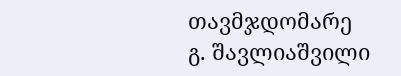თავმჯდომარე გ. შავლიაშვილი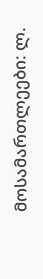მოსამართლეები: ლ.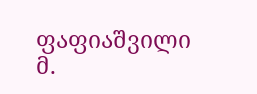ფაფიაშვილი
მ.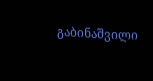გაბინაშვილი